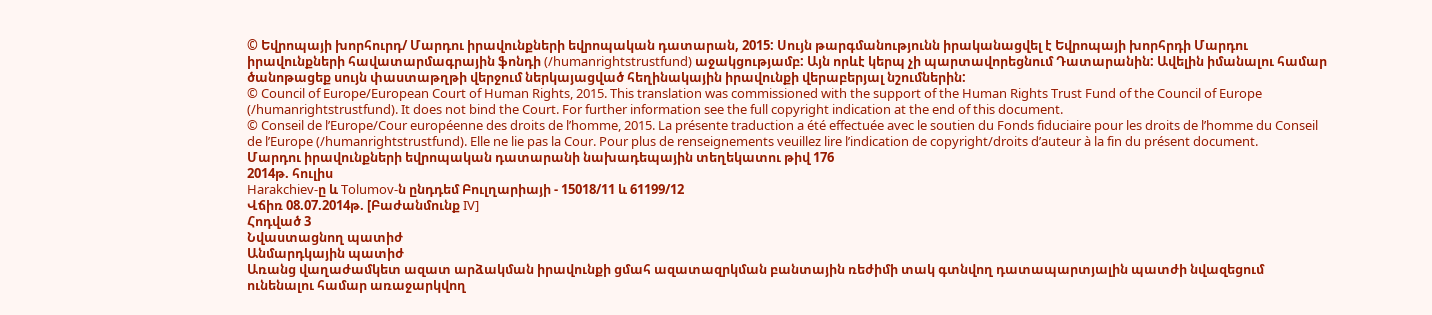© Եվրոպայի խորհուրդ/ Մարդու իրավունքների եվրոպական դատարան, 2015: Սույն թարգմանությունն իրականացվել է Եվրոպայի խորհրդի Մարդու իրավունքների հավատարմագրային ֆոնդի (/humanrightstrustfund) աջակցությամբ: Այն որևէ կերպ չի պարտավորեցնում Դատարանին: Ավելին իմանալու համար ծանոթացեք սույն փաստաթղթի վերջում ներկայացված հեղինակային իրավունքի վերաբերյալ նշումներին:
© Council of Europe/European Court of Human Rights, 2015. This translation was commissioned with the support of the Human Rights Trust Fund of the Council of Europe (/humanrightstrustfund). It does not bind the Court. For further information see the full copyright indication at the end of this document.
© Conseil de l’Europe/Cour européenne des droits de l’homme, 2015. La présente traduction a été effectuée avec le soutien du Fonds fiduciaire pour les droits de l’homme du Conseil de l’Europe (/humanrightstrustfund). Elle ne lie pas la Cour. Pour plus de renseignements veuillez lire l’indication de copyright/droits d’auteur à la fin du présent document.
Մարդու իրավունքների եվրոպական դատարանի նախադեպային տեղեկատու թիվ 176
2014թ. հուլիս
Harakchiev-ը և Tolumov-ն ընդդեմ Բուլղարիայի - 15018/11 և 61199/12
Վճիռ 08.07.2014թ. [Բաժանմունք IV]
Հոդված 3
Նվաստացնող պատիժ
Անմարդկային պատիժ
Առանց վաղաժամկետ ազատ արձակման իրավունքի ցմահ ազատազրկման բանտային ռեժիմի տակ գտնվող դատապարտյալին պատժի նվազեցում ունենալու համար առաջարկվող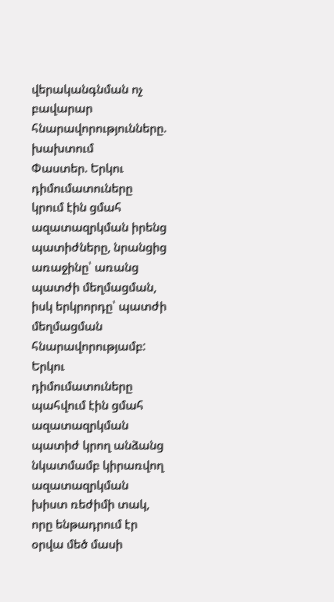վերականգնման ոչ բավարար հնարավորությունները. խախտում
Փաստեր. Երկու դիմումատուները կրում էին ցմահ ազատազրկման իրենց պատիժները, նրանցից առաջինը՝ առանց պատժի մեղմացման, իսկ երկրորդը՝ պատժի մեղմացման հնարավորությամբ: Երկու դիմումատուները պահվում էին ցմահ ազատազրկման պատիժ կրող անձանց նկատմամբ կիրառվող ազատազրկման խիստ ռեժիմի տակ, որը ենթադրում էր օրվա մեծ մասի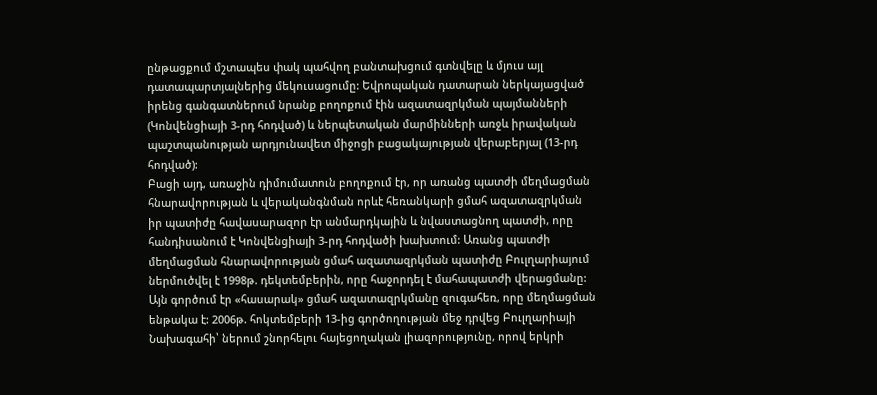ընթացքում մշտապես փակ պահվող բանտախցում գտնվելը և մյուս այլ դատապարտյալներից մեկուսացումը: Եվրոպական դատարան ներկայացված իրենց գանգատներում նրանք բողոքում էին ազատազրկման պայմանների (Կոնվենցիայի 3-րդ հոդված) և ներպետական մարմինների առջև իրավական պաշտպանության արդյունավետ միջոցի բացակայության վերաբերյալ (13-րդ հոդված):
Բացի այդ, առաջին դիմումատուն բողոքում էր, որ առանց պատժի մեղմացման հնարավորության և վերականգնման որևէ հեռանկարի ցմահ ազատազրկման իր պատիժը հավասարազոր էր անմարդկային և նվաստացնող պատժի, որը հանդիսանում է Կոնվենցիայի 3-րդ հոդվածի խախտում: Առանց պատժի մեղմացման հնարավորության ցմահ ազատազրկման պատիժը Բուլղարիայում ներմուծվել է 1998թ. դեկտեմբերին, որը հաջորդել է մահապատժի վերացմանը: Այն գործում էր «հասարակ» ցմահ ազատազրկմանը զուգահեռ, որը մեղմացման ենթակա է: 2006թ. հոկտեմբերի 13-ից գործողության մեջ դրվեց Բուլղարիայի Նախագահի՝ ներում շնորհելու հայեցողական լիազորությունը, որով երկրի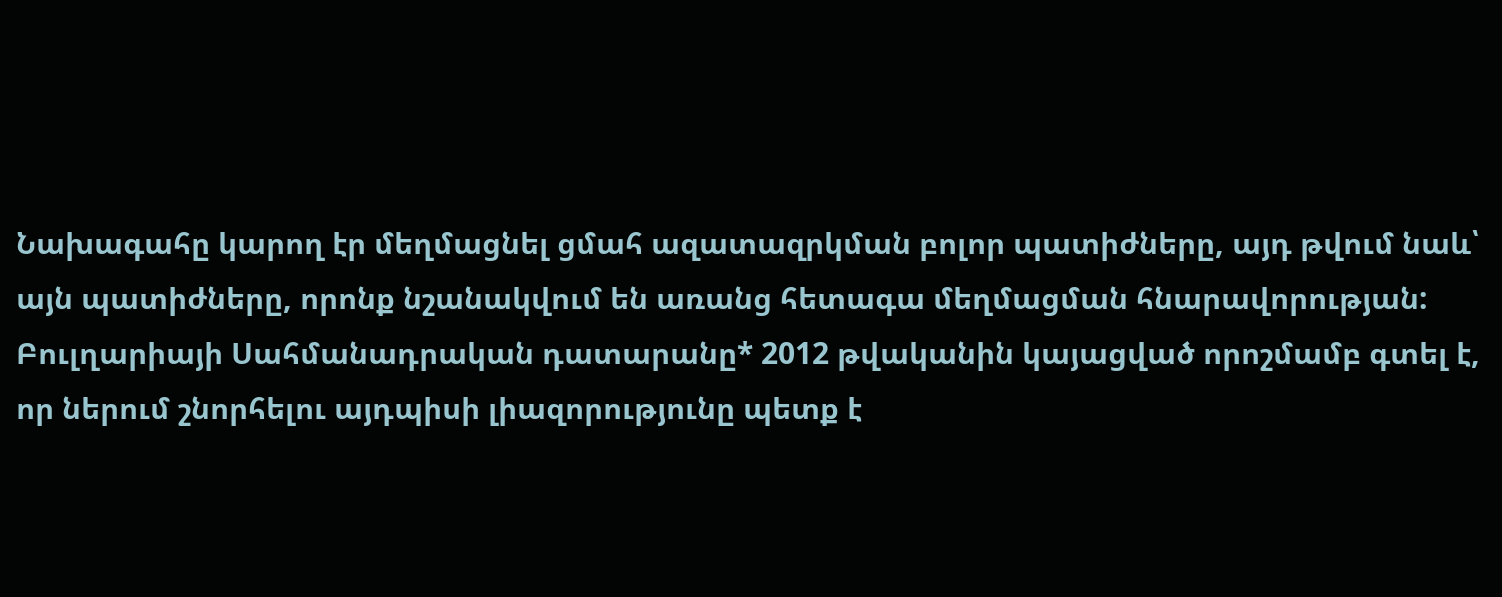Նախագահը կարող էր մեղմացնել ցմահ ազատազրկման բոլոր պատիժները, այդ թվում նաև՝ այն պատիժները, որոնք նշանակվում են առանց հետագա մեղմացման հնարավորության: Բուլղարիայի Սահմանադրական դատարանը* 2012 թվականին կայացված որոշմամբ գտել է, որ ներում շնորհելու այդպիսի լիազորությունը պետք է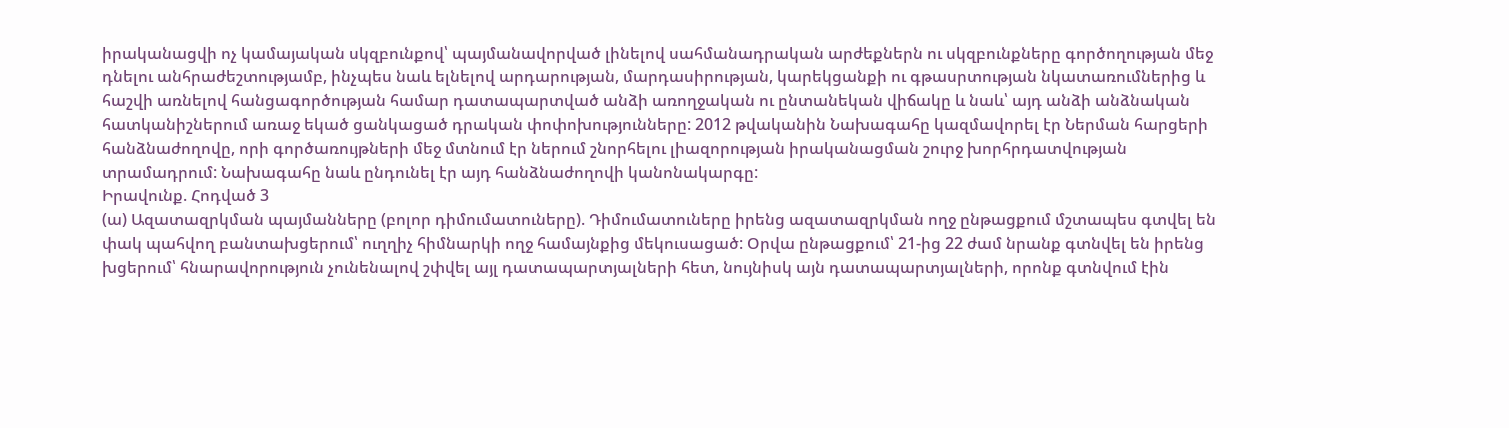իրականացվի ոչ կամայական սկզբունքով՝ պայմանավորված լինելով սահմանադրական արժեքներն ու սկզբունքները գործողության մեջ դնելու անհրաժեշտությամբ, ինչպես նաև ելնելով արդարության, մարդասիրության, կարեկցանքի ու գթասրտության նկատառումներից և հաշվի առնելով հանցագործության համար դատապարտված անձի առողջական ու ընտանեկան վիճակը և նաև՝ այդ անձի անձնական հատկանիշներում առաջ եկած ցանկացած դրական փոփոխությունները: 2012 թվականին Նախագահը կազմավորել էր Ներման հարցերի հանձնաժողովը, որի գործառույթների մեջ մտնում էր ներում շնորհելու լիազորության իրականացման շուրջ խորհրդատվության տրամադրում: Նախագահը նաև ընդունել էր այդ հանձնաժողովի կանոնակարգը:
Իրավունք. Հոդված 3
(ա) Ազատազրկման պայմանները (բոլոր դիմումատուները). Դիմումատուները իրենց ազատազրկման ողջ ընթացքում մշտապես գտվել են փակ պահվող բանտախցերում՝ ուղղիչ հիմնարկի ողջ համայնքից մեկուսացած: Օրվա ընթացքում՝ 21-ից 22 ժամ նրանք գտնվել են իրենց խցերում՝ հնարավորություն չունենալով շփվել այլ դատապարտյալների հետ, նույնիսկ այն դատապարտյալների, որոնք գտնվում էին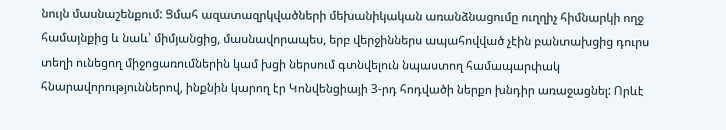նույն մասնաշենքում: Ցմահ ազատազրկվածների մեխանիկական առանձնացումը ուղղիչ հիմնարկի ողջ համայնքից և նաև՝ միմյանցից, մասնավորապես, երբ վերջիններս ապահովված չէին բանտախցից դուրս տեղի ունեցող միջոցառումներին կամ խցի ներսում գտնվելուն նպաստող համապարփակ հնարավորություններով, ինքնին կարող էր Կոնվենցիայի 3-րդ հոդվածի ներքո խնդիր առաջացնել: Որևէ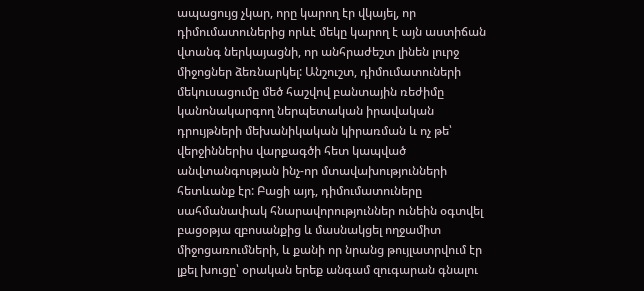ապացույց չկար, որը կարող էր վկայել, որ դիմումատուներից որևէ մեկը կարող է այն աստիճան վտանգ ներկայացնի, որ անհրաժեշտ լինեն լուրջ միջոցներ ձեռնարկել: Անշուշտ, դիմումատուների մեկուսացումը մեծ հաշվով բանտային ռեժիմը կանոնակարգող ներպետական իրավական դրույթների մեխանիկական կիրառման և ոչ թե՝ վերջիններիս վարքագծի հետ կապված անվտանգության ինչ-որ մտավախությունների հետևանք էր: Բացի այդ, դիմումատուները սահմանափակ հնարավորություններ ունեին օգտվել բացօթյա զբոսանքից և մասնակցել ողջամիտ միջոցառումների, և քանի որ նրանց թույլատրվում էր լքել խուցը՝ օրական երեք անգամ զուգարան գնալու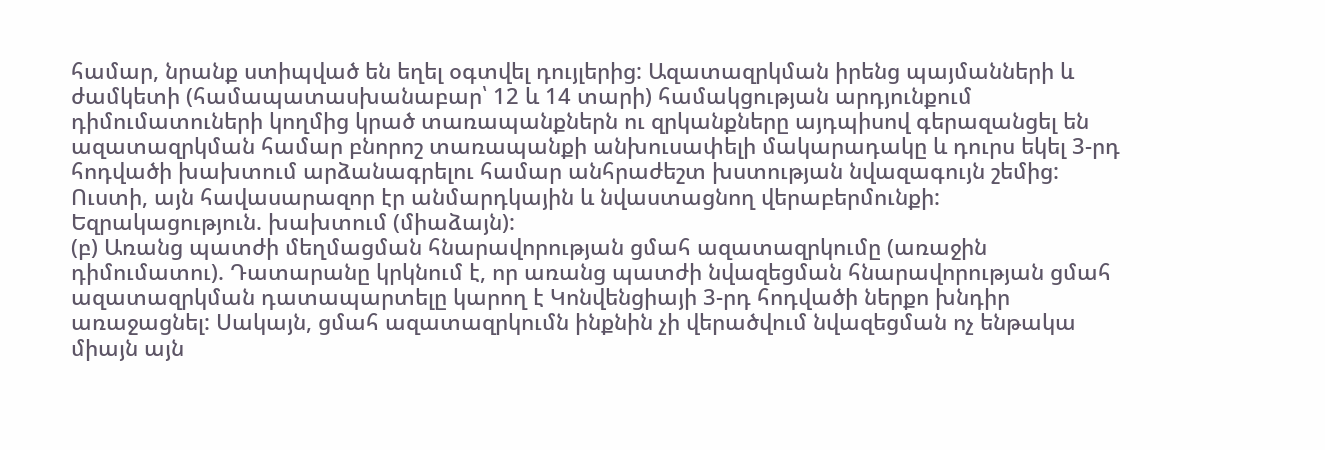համար, նրանք ստիպված են եղել օգտվել դույլերից: Ազատազրկման իրենց պայմանների և ժամկետի (համապատասխանաբար՝ 12 և 14 տարի) համակցության արդյունքում դիմումատուների կողմից կրած տառապանքներն ու զրկանքները այդպիսով գերազանցել են ազատազրկման համար բնորոշ տառապանքի անխուսափելի մակարադակը և դուրս եկել 3-րդ հոդվածի խախտում արձանագրելու համար անհրաժեշտ խստության նվազագույն շեմից: Ուստի, այն հավասարազոր էր անմարդկային և նվաստացնող վերաբերմունքի:
Եզրակացություն. խախտում (միաձայն):
(բ) Առանց պատժի մեղմացման հնարավորության ցմահ ազատազրկումը (առաջին դիմումատու). Դատարանը կրկնում է, որ առանց պատժի նվազեցման հնարավորության ցմահ ազատազրկման դատապարտելը կարող է Կոնվենցիայի 3-րդ հոդվածի ներքո խնդիր առաջացնել: Սակայն, ցմահ ազատազրկումն ինքնին չի վերածվում նվազեցման ոչ ենթակա միայն այն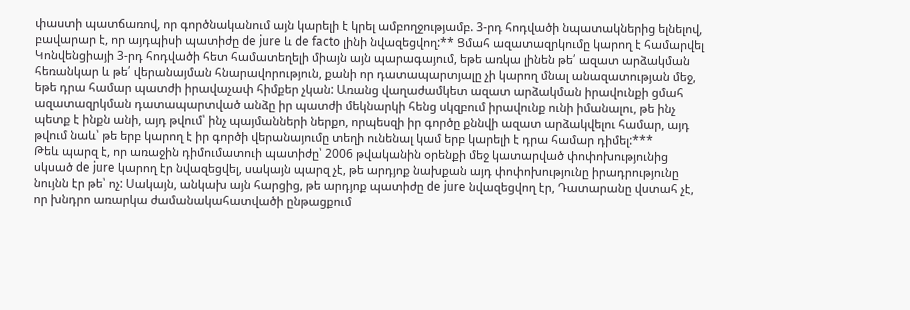փաստի պատճառով, որ գործնականում այն կարելի է կրել ամբողջությամբ. 3-րդ հոդվածի նպատակներից ելնելով, բավարար է, որ այդպիսի պատիժը de jure և de facto լինի նվազեցվող:** Ցմահ ազատազրկումը կարող է համարվել Կոնվենցիայի 3-րդ հոդվածի հետ համատեղելի միայն այն պարագայում, եթե առկա լինեն թե՛ ազատ արձակման հեռանկար և թե՛ վերանայման հնարավորություն, քանի որ դատապարտյալը չի կարող մնալ անազատության մեջ, եթե դրա համար պատժի իրավաչափ հիմքեր չկան: Առանց վաղաժամկետ ազատ արձակման իրավունքի ցմահ ազատազրկման դատապարտված անձը իր պատժի մեկնարկի հենց սկզբում իրավունք ունի իմանալու, թե ինչ պետք է ինքն անի, այդ թվում՝ ինչ պայմանների ներքո, որպեսզի իր գործը քննվի ազատ արձակվելու համար, այդ թվում նաև՝ թե երբ կարող է իր գործի վերանայումը տեղի ունենալ կամ երբ կարելի է դրա համար դիմել:***
Թեև պարզ է, որ առաջին դիմումատուի պատիժը՝ 2006 թվականին օրենքի մեջ կատարված փոփոխությունից սկսած de jure կարող էր նվազեցվել, սակայն պարզ չէ, թե արդյոք նախքան այդ փոփոխությունը իրադրությունը նույնն էր թե՝ ոչ: Սակայն, անկախ այն հարցից, թե արդյոք պատիժը de jure նվազեցվող էր, Դատարանը վստահ չէ, որ խնդրո առարկա ժամանակահատվածի ընթացքում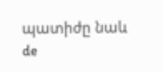պատիժը նաև de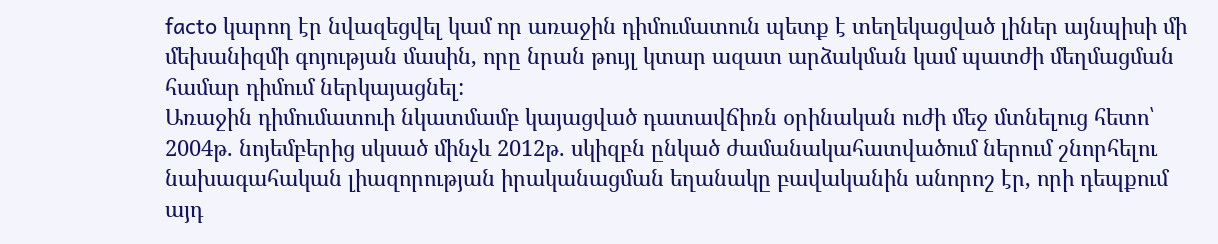facto կարող էր նվազեցվել կամ որ առաջին դիմումատուն պետք է տեղեկացված լիներ այնպիսի մի մեխանիզմի գոյության մասին, որը նրան թույլ կտար ազատ արձակման կամ պատժի մեղմացման համար դիմում ներկայացնել:
Առաջին դիմումատուի նկատմամբ կայացված դատավճիռն օրինական ուժի մեջ մտնելուց հետո՝ 2004թ. նոյեմբերից սկսած մինչև 2012թ. սկիզբն ընկած ժամանակահատվածում ներում շնորհելու նախագահական լիազորության իրականացման եղանակը բավականին անորոշ էր, որի դեպքում այդ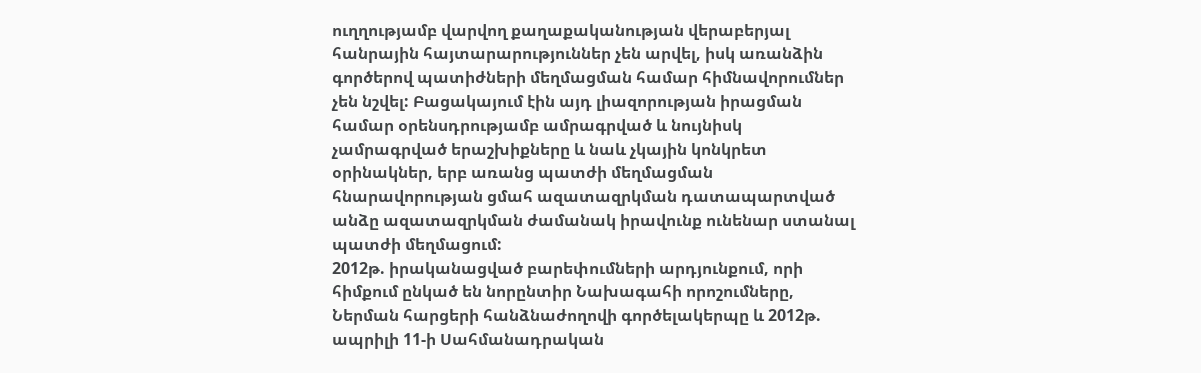ուղղությամբ վարվող քաղաքականության վերաբերյալ հանրային հայտարարություններ չեն արվել, իսկ առանձին գործերով պատիժների մեղմացման համար հիմնավորումներ չեն նշվել: Բացակայում էին այդ լիազորության իրացման համար օրենսդրությամբ ամրագրված և նույնիսկ չամրագրված երաշխիքները և նաև չկային կոնկրետ օրինակներ, երբ առանց պատժի մեղմացման հնարավորության ցմահ ազատազրկման դատապարտված անձը ազատազրկման ժամանակ իրավունք ունենար ստանալ պատժի մեղմացում:
2012թ. իրականացված բարեփումների արդյունքում, որի հիմքում ընկած են նորընտիր Նախագահի որոշումները, Ներման հարցերի հանձնաժողովի գործելակերպը և 2012թ. ապրիլի 11-ի Սահմանադրական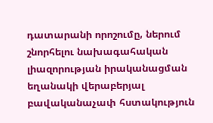դատարանի որոշումը, ներում շնորհելու նախագահական լիազորության իրականացման եղանակի վերաբերյալ բավականաչափ հստակություն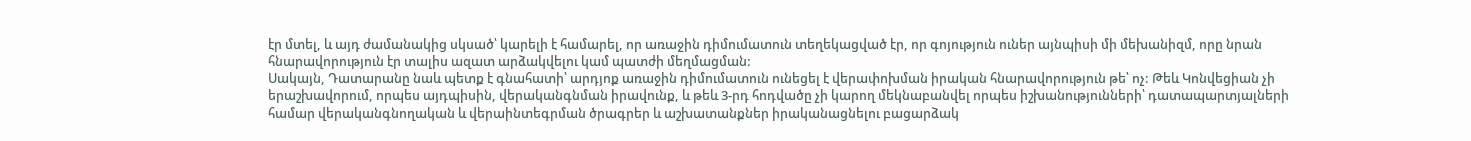էր մտել, և այդ ժամանակից սկսած՝ կարելի է համարել, որ առաջին դիմումատուն տեղեկացված էր, որ գոյություն ուներ այնպիսի մի մեխանիզմ, որը նրան հնարավորություն էր տալիս ազատ արձակվելու կամ պատժի մեղմացման:
Սակայն, Դատարանը նաև պետք է գնահատի՝ արդյոք առաջին դիմումատուն ունեցել է վերափոխման իրական հնարավորություն թե՝ ոչ: Թեև Կոնվեցիան չի երաշխավորում, որպես այդպիսին, վերականգնման իրավունք, և թեև 3-րդ հոդվածը չի կարող մեկնաբանվել որպես իշխանությունների՝ դատապարտյալների համար վերականգնողական և վերաինտեգրման ծրագրեր և աշխատանքներ իրականացնելու բացարձակ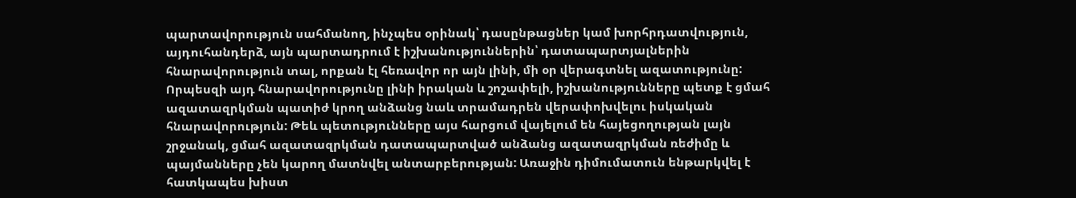պարտավորություն սահմանող, ինչպես օրինակ՝ դասընթացներ կամ խորհրդատվություն, այդուհանդերձ, այն պարտադրում է իշխանություններին՝ դատապարտյալներին հնարավորություն տալ, որքան էլ հեռավոր որ այն լինի, մի օր վերագտնել ազատությունը: Որպեսզի այդ հնարավորությունը լինի իրական և շոշափելի, իշխանությունները պետք է ցմահ ազատազրկման պատիժ կրող անձանց նաև տրամադրեն վերափոխվելու իսկական հնարավորություն: Թեև պետությունները այս հարցում վայելում են հայեցողության լայն շրջանակ, ցմահ ազատազրկման դատապարտված անձանց ազատազրկման ռեժիմը և պայմանները չեն կարող մատնվել անտարբերության: Առաջին դիմումատուն ենթարկվել է հատկապես խիստ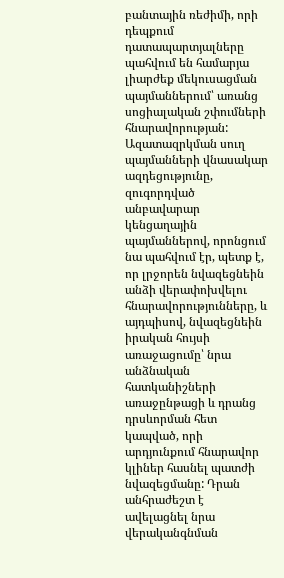բանտային ռեժիմի, որի դեպքում դատապարտյալները պահվում են համարյա լիարժեք մեկուսացման պայմաններում՝ առանց սոցիալական շփումների հնարավորության: Ազատազրկման սուղ պայմանների վնասակար ազդեցությունը, զուգորդված անբավարար կենցաղային պայմաններով, որոնցում նա պահվում էր, պետք է, որ լրջորեն նվազեցնեին անձի վերափոխվելու հնարավորությունները, և այդպիսով, նվազեցնեին իրական հույսի առաջացումը՝ նրա անձնական հատկանիշների առաջընթացի և դրանց դրսևորման հետ կապված, որի արդյունքում հնարավոր կլիներ հասնել պատժի նվազեցմանը: Դրան անհրաժեշտ է ավելացնել նրա վերականգնման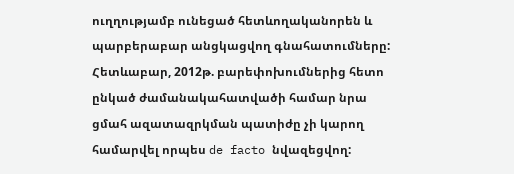ուղղությամբ ունեցած հետևողականորեն և պարբերաբար անցկացվող գնահատումները: Հետևաբար, 2012թ. բարեփոխումներից հետո ընկած ժամանակահատվածի համար նրա ցմահ ազատազրկման պատիժը չի կարող համարվել որպես de facto նվազեցվող: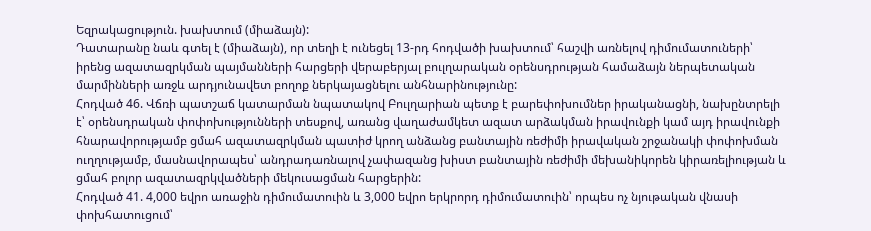Եզրակացություն. խախտում (միաձայն):
Դատարանը նաև գտել է (միաձայն), որ տեղի է ունեցել 13-րդ հոդվածի խախտում՝ հաշվի առնելով դիմումատուների՝ իրենց ազատազրկման պայմանների հարցերի վերաբերյալ բուլղարական օրենսդրության համաձայն ներպետական մարմինների առջև արդյունավետ բողոք ներկայացնելու անհնարինությունը:
Հոդված 46. Վճռի պատշաճ կատարման նպատակով Բուլղարիան պետք է բարեփոխումներ իրականացնի, նախընտրելի է՝ օրենսդրական փոփոխությունների տեսքով, առանց վաղաժամկետ ազատ արձակման իրավունքի կամ այդ իրավունքի հնարավորությամբ ցմահ ազատազրկման պատիժ կրող անձանց բանտային ռեժիմի իրավական շրջանակի փոփոխման ուղղությամբ, մասնավորապես՝ անդրադառնալով չափազանց խիստ բանտային ռեժիմի մեխանիկորեն կիրառելիության և ցմահ բոլոր ազատազրկվածների մեկուսացման հարցերին:
Հոդված 41. 4,000 եվրո առաջին դիմումատուին և 3,000 եվրո երկրորդ դիմումատուին՝ որպես ոչ նյութական վնասի փոխհատուցում՝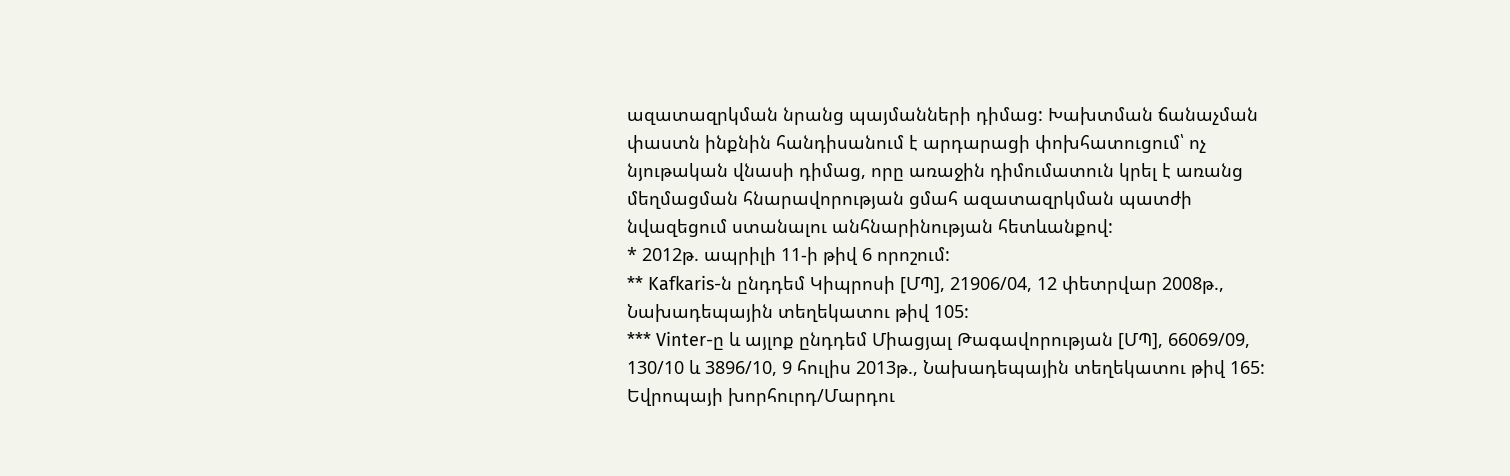ազատազրկման նրանց պայմանների դիմաց: Խախտման ճանաչման փաստն ինքնին հանդիսանում է արդարացի փոխհատուցում՝ ոչ նյութական վնասի դիմաց, որը առաջին դիմումատուն կրել է առանց մեղմացման հնարավորության ցմահ ազատազրկման պատժի նվազեցում ստանալու անհնարինության հետևանքով:
* 2012թ. ապրիլի 11-ի թիվ 6 որոշում:
** Kafkaris-ն ընդդեմ Կիպրոսի [ՄՊ], 21906/04, 12 փետրվար 2008թ., Նախադեպային տեղեկատու թիվ 105:
*** Vinter-ը և այլոք ընդդեմ Միացյալ Թագավորության [ՄՊ], 66069/09, 130/10 և 3896/10, 9 հուլիս 2013թ., Նախադեպային տեղեկատու թիվ 165:
Եվրոպայի խորհուրդ/Մարդու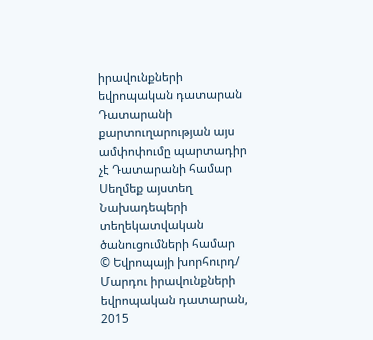իրավունքների եվրոպական դատարան
Դատարանի քարտուղարության այս ամփոփումը պարտադիր չէ Դատարանի համար
Սեղմեք այստեղ Նախադեպերի տեղեկատվական ծանուցումների համար
© Եվրոպայի խորհուրդ/ Մարդու իրավունքների եվրոպական դատարան, 2015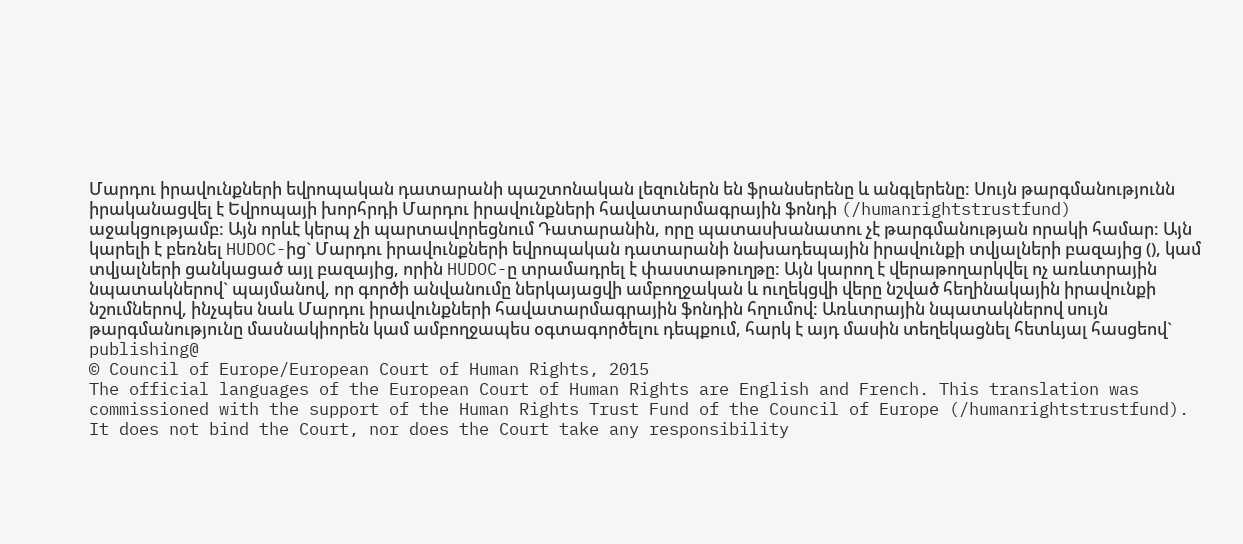Մարդու իրավունքների եվրոպական դատարանի պաշտոնական լեզուներն են ֆրանսերենը և անգլերենը: Սույն թարգմանությունն իրականացվել է Եվրոպայի խորհրդի Մարդու իրավունքների հավատարմագրային ֆոնդի (/humanrightstrustfund) աջակցությամբ: Այն որևէ կերպ չի պարտավորեցնում Դատարանին, որը պատասխանատու չէ թարգմանության որակի համար: Այն կարելի է բեռնել HUDOC-ից` Մարդու իրավունքների եվրոպական դատարանի նախադեպային իրավունքի տվյալների բազայից (), կամ տվյալների ցանկացած այլ բազայից, որին HUDOC-ը տրամադրել է փաստաթուղթը: Այն կարող է վերաթողարկվել ոչ առևտրային նպատակներով` պայմանով, որ գործի անվանումը ներկայացվի ամբողջական և ուղեկցվի վերը նշված հեղինակային իրավունքի նշումներով, ինչպես նաև Մարդու իրավունքների հավատարմագրային ֆոնդին հղումով: Առևտրային նպատակներով սույն թարգմանությունը մասնակիորեն կամ ամբողջապես օգտագործելու դեպքում, հարկ է այդ մասին տեղեկացնել հետևյալ հասցեով` publishing@
© Council of Europe/European Court of Human Rights, 2015
The official languages of the European Court of Human Rights are English and French. This translation was commissioned with the support of the Human Rights Trust Fund of the Council of Europe (/humanrightstrustfund). It does not bind the Court, nor does the Court take any responsibility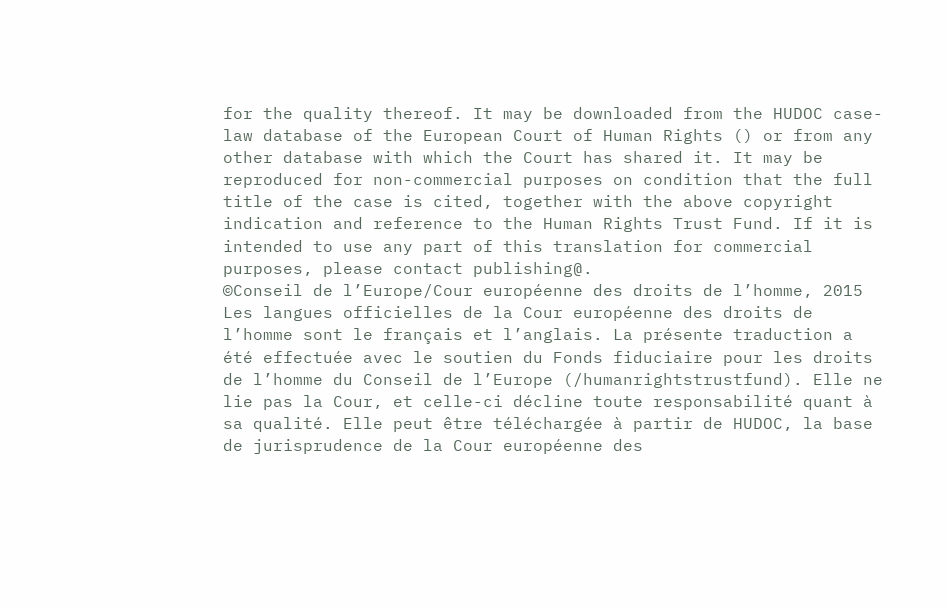for the quality thereof. It may be downloaded from the HUDOC case-law database of the European Court of Human Rights () or from any other database with which the Court has shared it. It may be reproduced for non-commercial purposes on condition that the full title of the case is cited, together with the above copyright indication and reference to the Human Rights Trust Fund. If it is intended to use any part of this translation for commercial purposes, please contact publishing@.
©Conseil de l’Europe/Cour européenne des droits de l’homme, 2015
Les langues officielles de la Cour européenne des droits de l’homme sont le français et l’anglais. La présente traduction a été effectuée avec le soutien du Fonds fiduciaire pour les droits de l’homme du Conseil de l’Europe (/humanrightstrustfund). Elle ne lie pas la Cour, et celle-ci décline toute responsabilité quant à sa qualité. Elle peut être téléchargée à partir de HUDOC, la base de jurisprudence de la Cour européenne des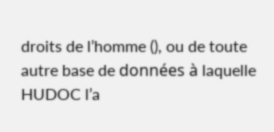droits de l’homme (), ou de toute autre base de données à laquelle HUDOC l’a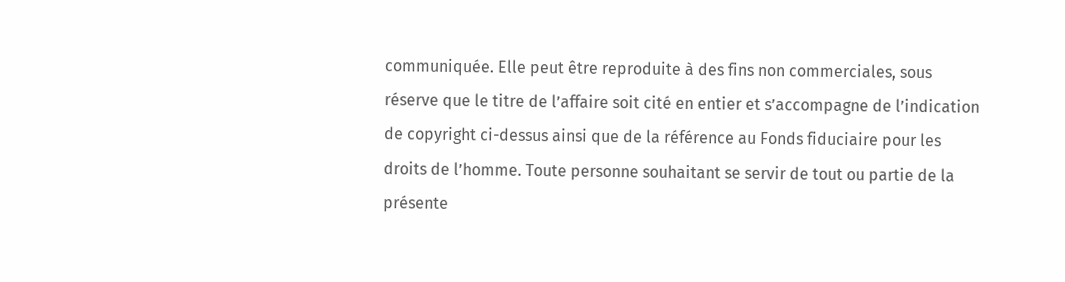communiquée. Elle peut être reproduite à des fins non commerciales, sous réserve que le titre de l’affaire soit cité en entier et s’accompagne de l’indication de copyright ci-dessus ainsi que de la référence au Fonds fiduciaire pour les droits de l’homme. Toute personne souhaitant se servir de tout ou partie de la présente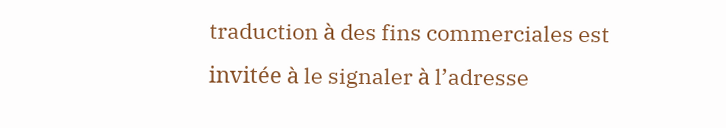traduction à des fins commerciales est invitée à le signaler à l’adresse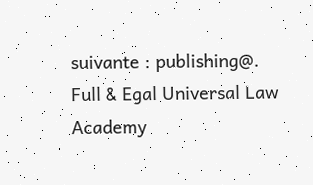suivante : publishing@.
Full & Egal Universal Law Academy